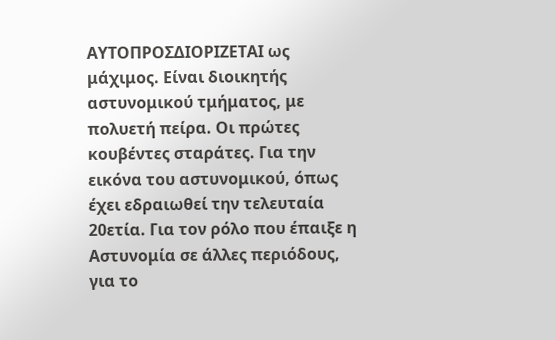ΑΥΤΟΠΡΟΣΔΙΟΡΙΖΕΤΑΙ ως μάχιμος. Είναι διοικητής αστυνομικού τμήματος, με πολυετή πείρα. Οι πρώτες κουβέντες σταράτες. Για την εικόνα του αστυνομικού, όπως έχει εδραιωθεί την τελευταία 20ετία. Για τον ρόλο που έπαιξε η Αστυνομία σε άλλες περιόδους, για το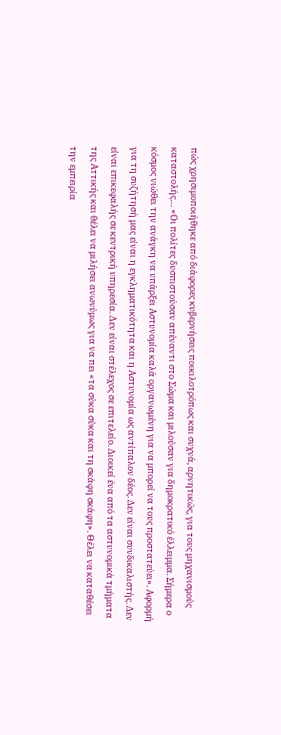πώς χρησιμοποιήθηκε από διάφορες κυβερνήσεις ποικιλοτρόπως και συχνά, αρνητικώς, για τους μηχανισμούς καταστολής… «Οι πολίτες δυσπιστούσαν απέναντι στο Σώμα και μιλούσαν για δημοκρατικό έλλειμμα. Σήμερα ο κόσμος νιώθει την ανάγκη να υπάρξει Αστυνομία καλά οργανωμένη για να μπορεί να τους προστατεύει». Αφορμή για τη συζήτησή μας είναι η εγκληματικότητα και η Αστυνομία ως αντίπαλον δέος. Δεν είναι συνδικαλιστής. Δεν είναι επικεφαλής σε κεντρική υπηρεσία. Δεν είναι στέλεχος σε επιτελείο. Διοικεί ένα από τα αστυνομικά τμήματα της Αττικής και θέλει να μιλήσει ανωνύμως για να πει «τα σύκα σύκα και τη σκάφη σκάφη». Θέλει να καταθέσει την εμπειρία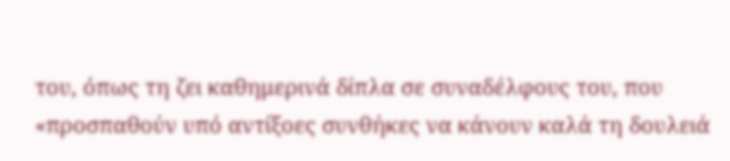του, όπως τη ζει καθημερινά δίπλα σε συναδέλφους του, που «προσπαθούν υπό αντίξοες συνθήκες να κάνουν καλά τη δουλειά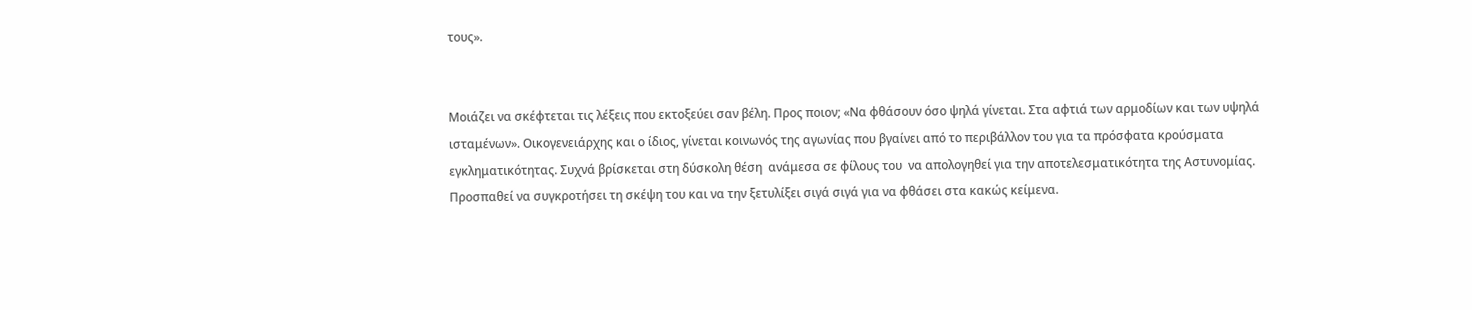τους».


Μοιάζει να σκέφτεται τις λέξεις που εκτοξεύει σαν βέλη. Προς ποιον; «Να φθάσουν όσο ψηλά γίνεται. Στα αφτιά των αρμοδίων και των υψηλά ισταμένων». Οικογενειάρχης και ο ίδιος, γίνεται κοινωνός της αγωνίας που βγαίνει από το περιβάλλον του για τα πρόσφατα κρούσματα εγκληματικότητας. Συχνά βρίσκεται στη δύσκολη θέση  ανάμεσα σε φίλους του  να απολογηθεί για την αποτελεσματικότητα της Αστυνομίας. Προσπαθεί να συγκροτήσει τη σκέψη του και να την ξετυλίξει σιγά σιγά για να φθάσει στα κακώς κείμενα.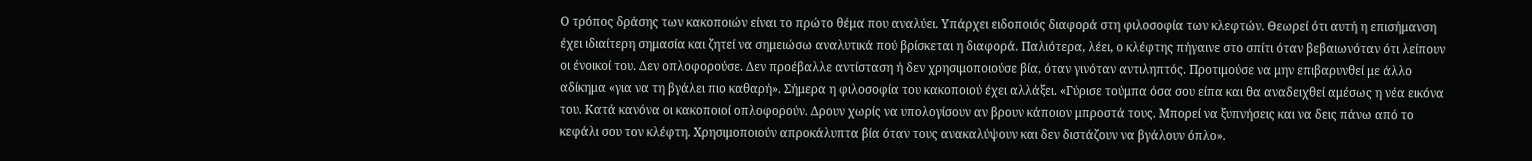Ο τρόπος δράσης των κακοποιών είναι το πρώτο θέμα που αναλύει. Υπάρχει ειδοποιός διαφορά στη φιλοσοφία των κλεφτών. Θεωρεί ότι αυτή η επισήμανση έχει ιδιαίτερη σημασία και ζητεί να σημειώσω αναλυτικά πού βρίσκεται η διαφορά. Παλιότερα, λέει, ο κλέφτης πήγαινε στο σπίτι όταν βεβαιωνόταν ότι λείπουν οι ένοικοί του. Δεν οπλοφορούσε. Δεν προέβαλλε αντίσταση ή δεν χρησιμοποιούσε βία, όταν γινόταν αντιληπτός. Προτιμούσε να μην επιβαρυνθεί με άλλο αδίκημα «για να τη βγάλει πιο καθαρή». Σήμερα η φιλοσοφία του κακοποιού έχει αλλάξει. «Γύρισε τούμπα όσα σου είπα και θα αναδειχθεί αμέσως η νέα εικόνα του. Κατά κανόνα οι κακοποιοί οπλοφορούν. Δρουν χωρίς να υπολογίσουν αν βρουν κάποιον μπροστά τους. Μπορεί να ξυπνήσεις και να δεις πάνω από το κεφάλι σου τον κλέφτη. Χρησιμοποιούν απροκάλυπτα βία όταν τους ανακαλύψουν και δεν διστάζουν να βγάλουν όπλο».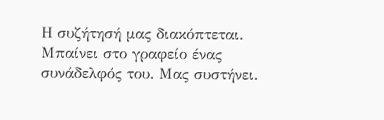Η συζήτησή μας διακόπτεται. Μπαίνει στο γραφείο ένας συνάδελφός του. Μας συστήνει.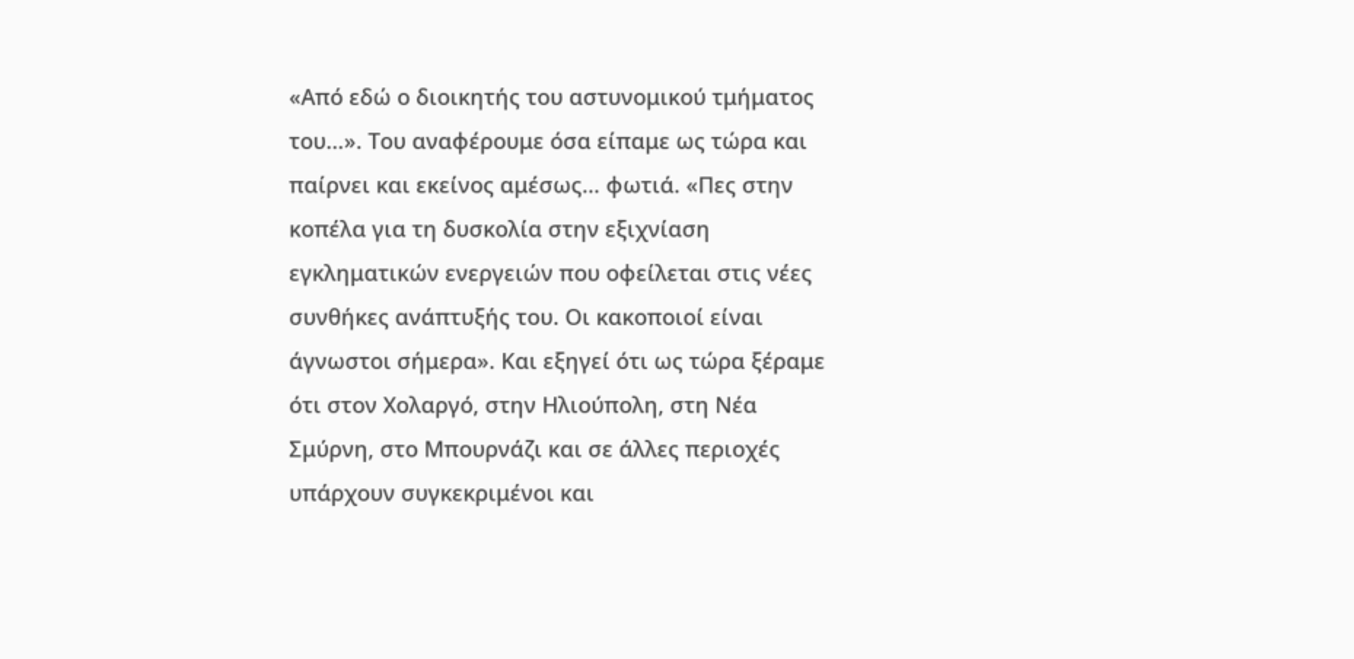«Από εδώ ο διοικητής του αστυνομικού τμήματος του…». Του αναφέρουμε όσα είπαμε ως τώρα και παίρνει και εκείνος αμέσως… φωτιά. «Πες στην κοπέλα για τη δυσκολία στην εξιχνίαση εγκληματικών ενεργειών που οφείλεται στις νέες συνθήκες ανάπτυξής του. Οι κακοποιοί είναι άγνωστοι σήμερα». Και εξηγεί ότι ως τώρα ξέραμε ότι στον Χολαργό, στην Ηλιούπολη, στη Νέα Σμύρνη, στο Μπουρνάζι και σε άλλες περιοχές υπάρχουν συγκεκριμένοι και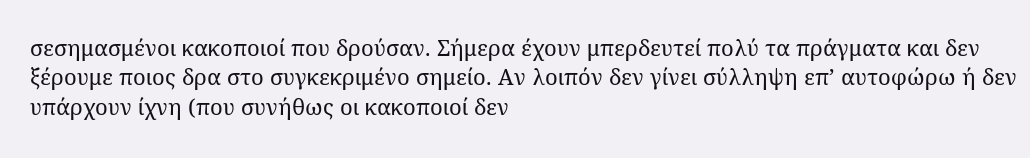σεσημασμένοι κακοποιοί που δρούσαν. Σήμερα έχουν μπερδευτεί πολύ τα πράγματα και δεν ξέρουμε ποιος δρα στο συγκεκριμένο σημείο. Αν λοιπόν δεν γίνει σύλληψη επ’ αυτοφώρω ή δεν υπάρχουν ίχνη (που συνήθως οι κακοποιοί δεν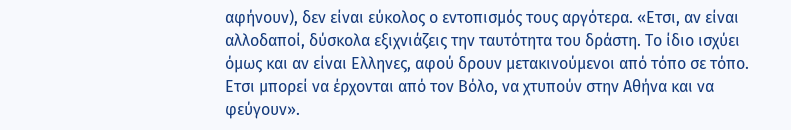αφήνουν), δεν είναι εύκολος ο εντοπισμός τους αργότερα. «Ετσι, αν είναι αλλοδαποί, δύσκολα εξιχνιάζεις την ταυτότητα του δράστη. Το ίδιο ισχύει όμως και αν είναι Ελληνες, αφού δρουν μετακινούμενοι από τόπο σε τόπο. Ετσι μπορεί να έρχονται από τον Βόλο, να χτυπούν στην Αθήνα και να φεύγουν».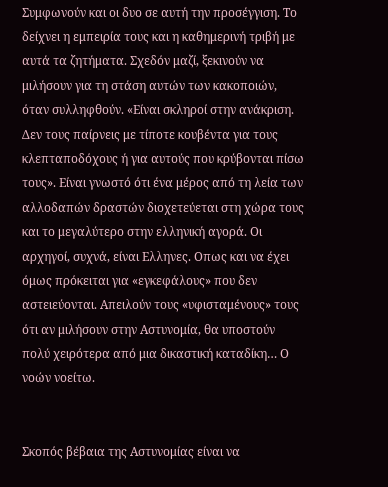Συμφωνούν και οι δυο σε αυτή την προσέγγιση. Το δείχνει η εμπειρία τους και η καθημερινή τριβή με αυτά τα ζητήματα. Σχεδόν μαζί, ξεκινούν να μιλήσουν για τη στάση αυτών των κακοποιών, όταν συλληφθούν. «Είναι σκληροί στην ανάκριση. Δεν τους παίρνεις με τίποτε κουβέντα για τους κλεπταποδόχους ή για αυτούς που κρύβονται πίσω τους». Είναι γνωστό ότι ένα μέρος από τη λεία των αλλοδαπών δραστών διοχετεύεται στη χώρα τους και το μεγαλύτερο στην ελληνική αγορά. Οι αρχηγοί, συχνά, είναι Ελληνες. Οπως και να έχει όμως πρόκειται για «εγκεφάλους» που δεν αστειεύονται. Απειλούν τους «υφισταμένους» τους ότι αν μιλήσουν στην Αστυνομία, θα υποστούν πολύ χειρότερα από μια δικαστική καταδίκη… Ο νοών νοείτω.


Σκοπός βέβαια της Αστυνομίας είναι να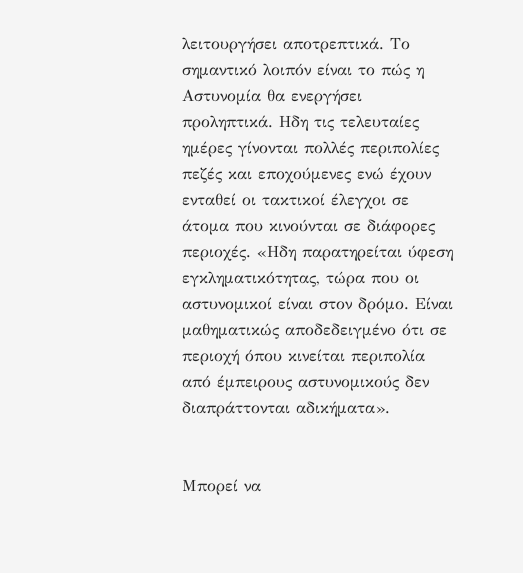λειτουργήσει αποτρεπτικά. Το σημαντικό λοιπόν είναι το πώς η Αστυνομία θα ενεργήσει προληπτικά. Ηδη τις τελευταίες ημέρες γίνονται πολλές περιπολίες πεζές και εποχούμενες ενώ έχουν ενταθεί οι τακτικοί έλεγχοι σε άτομα που κινούνται σε διάφορες περιοχές. «Ηδη παρατηρείται ύφεση εγκληματικότητας, τώρα που οι αστυνομικοί είναι στον δρόμο. Είναι μαθηματικώς αποδεδειγμένο ότι σε περιοχή όπου κινείται περιπολία από έμπειρους αστυνομικούς δεν διαπράττονται αδικήματα».


Μπορεί να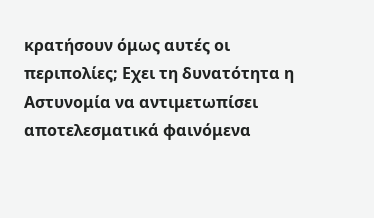κρατήσουν όμως αυτές οι περιπολίες; Εχει τη δυνατότητα η Αστυνομία να αντιμετωπίσει αποτελεσματικά φαινόμενα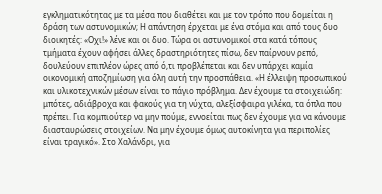εγκληματικότητας με τα μέσα που διαθέτει και με τον τρόπο που δομείται η δράση των αστυνομικών; Η απάντηση έρχεται με ένα στόμα και από τους δυο διοικητές: «Οχι!» λένε και οι δυο. Τώρα οι αστυνομικοί στα κατά τόπους τμήματα έχουν αφήσει άλλες δραστηριότητες πίσω, δεν παίρνουν ρεπό, δουλεύουν επιπλέον ώρες από ό,τι προβλέπεται και δεν υπάρχει καμία οικονομική αποζημίωση για όλη αυτή την προσπάθεια. «Η έλλειψη προσωπικού και υλικοτεχνικών μέσων είναι το πάγιο πρόβλημα. Δεν έχουμε τα στοιχειώδη: μπότες, αδιάβροχα και φακούς για τη νύχτα, αλεξίσφαιρα γιλέκα, τα όπλα που πρέπει. Για κομπιούτερ να μην πούμε, εννοείται πως δεν έχουμε για να κάνουμε διασταυρώσεις στοιχείων. Να μην έχουμε όμως αυτοκίνητα για περιπολίες είναι τραγικό». Στο Χαλάνδρι, για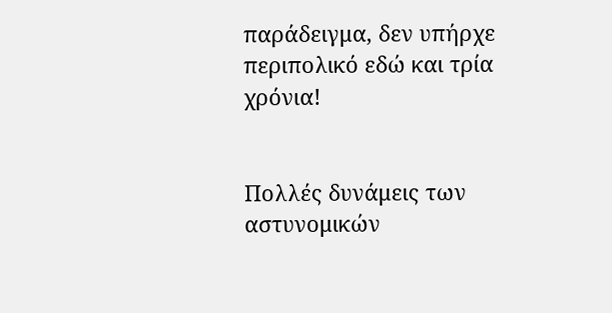παράδειγμα, δεν υπήρχε περιπολικό εδώ και τρία χρόνια!


Πολλές δυνάμεις των αστυνομικών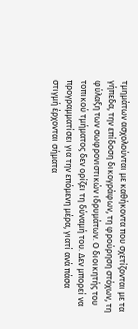τμημάτων ασχολούνται με καθήκοντα που σχετίζονται με τα γήπεδα, την επίδοση δικογράφων, τη φρούρηση στόχων, τη φύλαξη των σωφρονιστικών ιδρυμάτων. Ο διοικητής του τοπικού τμήματος δεν ορίζει τη δύναμή του. Δεν μπορεί να προγραμματίσει για την επόμενη μέρα, γιατί ανά πάσα στιγμή έρχονται σήματα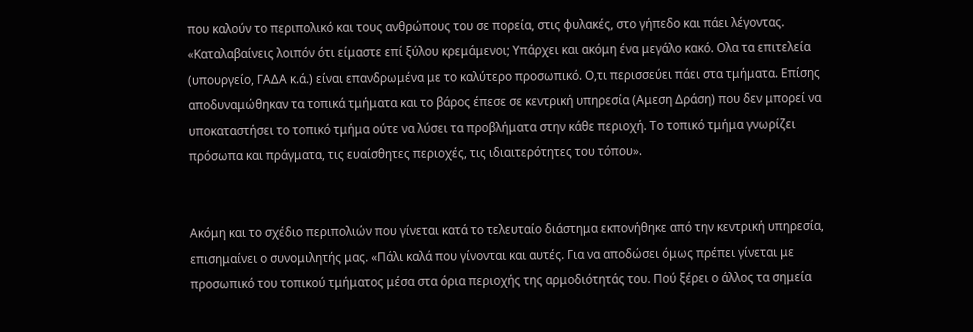που καλούν το περιπολικό και τους ανθρώπους του σε πορεία, στις φυλακές, στο γήπεδο και πάει λέγοντας. «Καταλαβαίνεις λοιπόν ότι είμαστε επί ξύλου κρεμάμενοι; Υπάρχει και ακόμη ένα μεγάλο κακό. Ολα τα επιτελεία (υπουργείο, ΓΑΔΑ κ.ά.) είναι επανδρωμένα με το καλύτερο προσωπικό. Ο,τι περισσεύει πάει στα τμήματα. Επίσης αποδυναμώθηκαν τα τοπικά τμήματα και το βάρος έπεσε σε κεντρική υπηρεσία (Αμεση Δράση) που δεν μπορεί να υποκαταστήσει το τοπικό τμήμα ούτε να λύσει τα προβλήματα στην κάθε περιοχή. Το τοπικό τμήμα γνωρίζει πρόσωπα και πράγματα, τις ευαίσθητες περιοχές, τις ιδιαιτερότητες του τόπου».


Ακόμη και το σχέδιο περιπολιών που γίνεται κατά το τελευταίο διάστημα εκπονήθηκε από την κεντρική υπηρεσία, επισημαίνει ο συνομιλητής μας. «Πάλι καλά που γίνονται και αυτές. Για να αποδώσει όμως πρέπει γίνεται με προσωπικό του τοπικού τμήματος μέσα στα όρια περιοχής της αρμοδιότητάς του. Πού ξέρει ο άλλος τα σημεία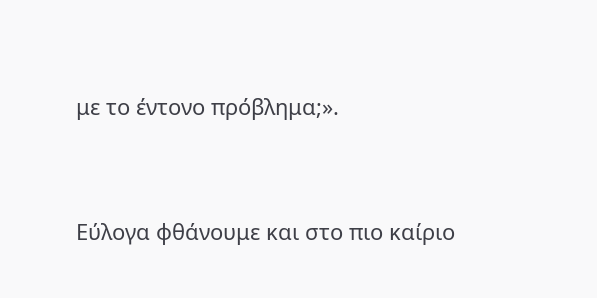με το έντονο πρόβλημα;».


Εύλογα φθάνουμε και στο πιο καίριο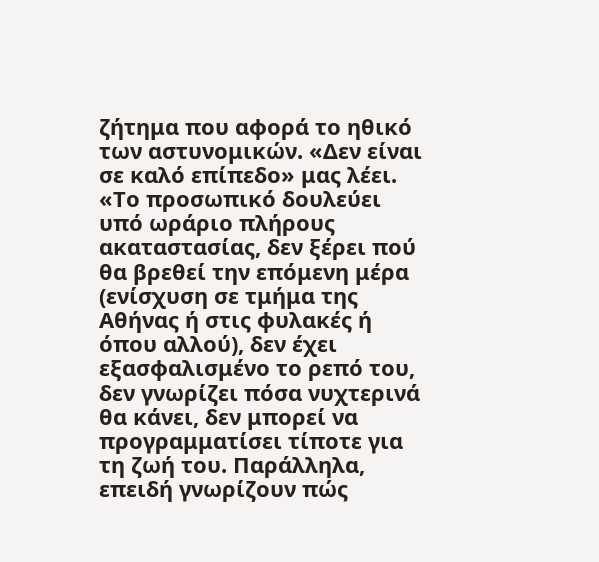ζήτημα που αφορά το ηθικό των αστυνομικών. «Δεν είναι σε καλό επίπεδο» μας λέει. «Το προσωπικό δουλεύει υπό ωράριο πλήρους ακαταστασίας, δεν ξέρει πού θα βρεθεί την επόμενη μέρα (ενίσχυση σε τμήμα της Αθήνας ή στις φυλακές ή όπου αλλού), δεν έχει εξασφαλισμένο το ρεπό του, δεν γνωρίζει πόσα νυχτερινά θα κάνει, δεν μπορεί να προγραμματίσει τίποτε για τη ζωή του. Παράλληλα, επειδή γνωρίζουν πώς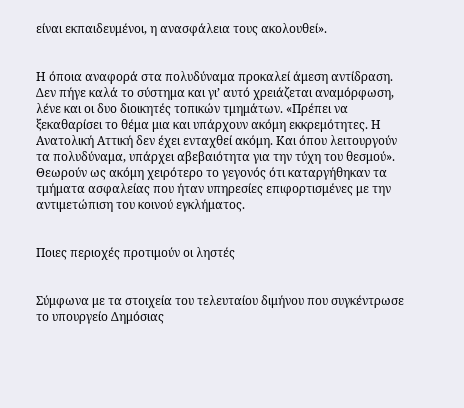είναι εκπαιδευμένοι, η ανασφάλεια τους ακολουθεί».


Η όποια αναφορά στα πολυδύναμα προκαλεί άμεση αντίδραση. Δεν πήγε καλά το σύστημα και γι’ αυτό χρειάζεται αναμόρφωση, λένε και οι δυο διοικητές τοπικών τμημάτων. «Πρέπει να ξεκαθαρίσει το θέμα μια και υπάρχουν ακόμη εκκρεμότητες. Η Ανατολική Αττική δεν έχει ενταχθεί ακόμη. Και όπου λειτουργούν τα πολυδύναμα, υπάρχει αβεβαιότητα για την τύχη του θεσμού». Θεωρούν ως ακόμη χειρότερο το γεγονός ότι καταργήθηκαν τα τμήματα ασφαλείας που ήταν υπηρεσίες επιφορτισμένες με την αντιμετώπιση του κοινού εγκλήματος.


Ποιες περιοχές προτιμούν οι ληστές


Σύμφωνα με τα στοιχεία του τελευταίου διμήνου που συγκέντρωσε το υπουργείο Δημόσιας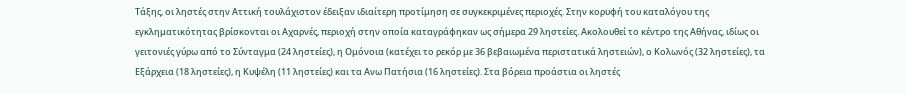Τάξης, οι ληστές στην Αττική τουλάχιστον έδειξαν ιδιαίτερη προτίμηση σε συγκεκριμένες περιοχές. Στην κορυφή του καταλόγου της εγκληματικότητας βρίσκονται οι Αχαρνές, περιοχή στην οποία καταγράφηκαν ως σήμερα 29 ληστείες. Ακολουθεί το κέντρο της Αθήνας, ιδίως οι γειτονιές γύρω από το Σύνταγμα (24 ληστείες), η Ομόνοια (κατέχει το ρεκόρ με 36 βεβαιωμένα περιστατικά ληστειών), ο Κολωνός (32 ληστείες), τα Εξάρχεια (18 ληστείες), η Κυψέλη (11 ληστείες) και τα Ανω Πατήσια (16 ληστείες). Στα βόρεια προάστια οι ληστές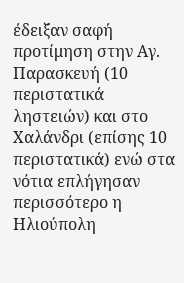έδειξαν σαφή προτίμηση στην Αγ. Παρασκευή (10 περιστατικά ληστειών) και στο Χαλάνδρι (επίσης 10 περιστατικά) ενώ στα νότια επλήγησαν περισσότερο η Ηλιούπολη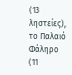(13 ληστείες), το Παλαιό Φάληρο (11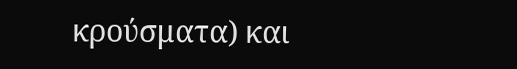κρούσματα) και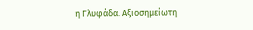η Γλυφάδα. Αξιοσημείωτη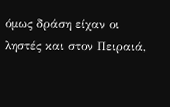όμως δράση είχαν οι ληστές και στον Πειραιά,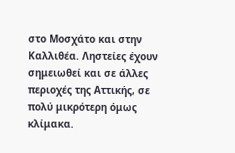στο Μοσχάτο και στην Καλλιθέα. Ληστείες έχουν σημειωθεί και σε άλλες περιοχές της Αττικής, σε πολύ μικρότερη όμως κλίμακα.